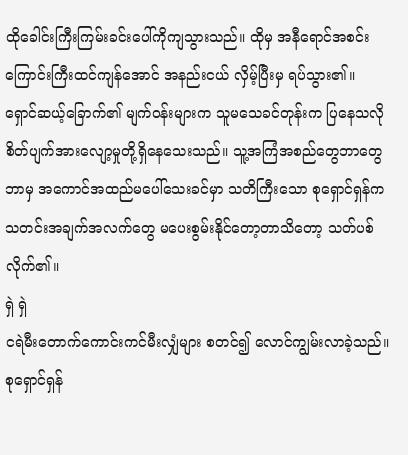ထိုခေါင်းကြီးကြမ်းခင်းပေါ်ကိုကျသွားသည်။ ထိုမှ အနီရောင်အစင်းကြောင်းကြီးထင်ကျန်အောင် အနည်းငယ် လှိမ့်ပြီးမှ ရပ်သွား၏။
ရှောင်ဆယ့်ခြောက်၏ မျက်၀န်းများက သူမသေခင်တုန်းက ပြနေသလို စိတ်ပျက်အားလျော့မှုတို့ရှိနေသေးသည်။ သူ့အကြံအစည်တွေဘာတွေ ဘာမှ အကောင်အထည်မပေါ်သေးခင်မှာ သတိကြီးသော စုရှောင်ရှန်က သတင်းအချက်အလက်တွေ မပေးစွမ်းနိုင်တော့တာသိတော့ သတ်ပစ်လိုက်၏။
ရှဲ ရှဲ
ငရဲမီးတောက်ကောင်းကင်မီးလျှံများ စတင်၍ လောင်ကျွမ်းလာခဲ့သည်။
စုရှောင်ရှန်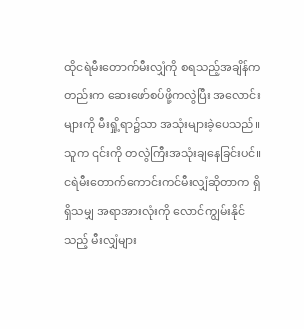ထိုငရဲမီးတောက်မီးလျှံကို စရသည့်အချိန်ကတည်းက ဆေးဖော်စပ်ဖို့ကလွဲပြီး အလောင်းများကို မီးရှို့ရာ၌သာ အသုံးများခဲ့ပေသည်။ သူက ၎င်းကို တလွဲကြီးအသုံးချနေခြင်းပင်။
ငရဲမီးတောက်ကောင်းကင်မီးလျှံဆိုတာက ရှိရှိသမျှ အရာအားလုံးကို လောင်ကျွမ်းနိုင်သည့် မီးလျှံများ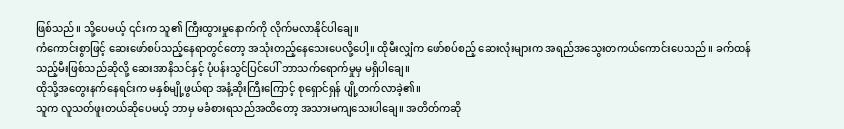ဖြစ်သည်။ သို့ပေမယ့် ၎င်းက သူ၏ ကြီးထွားမှုနောက်ကို လိုက်မလာနိုင်ပါချေ။
ကံကောင်းစွာဖြင့် ဆေးဖော်စပ်သည့်နေရာတွင်တော့ အသုံးတည့်နေသေးပေလို့ပေါ့။ ထိုမီးလျှံက ဖော်စပ်စည့် ဆေးလုံးများက အရည်အသွေးတကယ်ကောင်းပေသည်။ ခက်ထန်သည့်မီးဖြစ်သည်ဆိုလို့ ဆေးအာနိသင်နှင့် ပုံပန်းသွင်ပြင်ပေါ် ဘာသက်ရောက်မှုမှ မရှိပါချေ။
ထိုသို့အတွေးနက်နေရင်းက မနှစ်မျို့ဖွယ်ရာ အနံ့ဆိုးကြီးကြောင့် စုရှောင်ရှန် ပျို့တက်လာခဲ့၏။
သူက လူသတ်ဖူးတယ်ဆိုပေမယ့် ဘာမှ မခံစားရသည်အထိတော့ အသားမကျသေးပါချေ။ အတိတ်ကဆို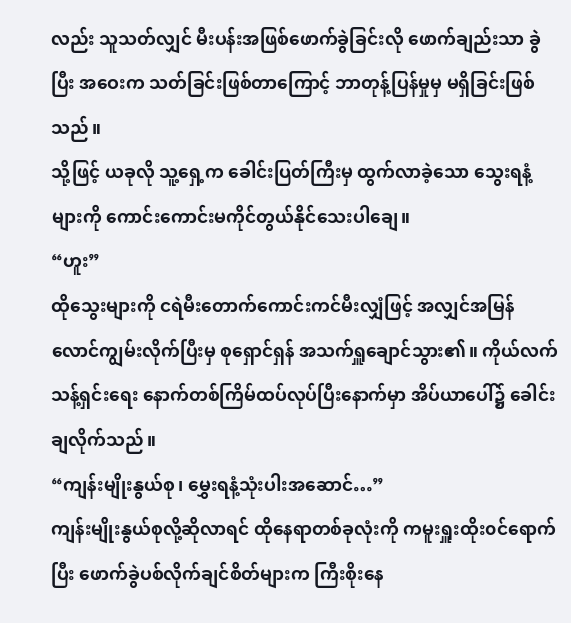လည်း သူသတ်လျှင် မီးပန်းအဖြစ်ဖောက်ခွဲခြင်းလို ဖောက်ချည်းသာ ခွဲပြီး အဝေးက သတ်ခြင်းဖြစ်တာကြောင့် ဘာတုန့်ပြန်မှုမှ မရှိခြင်းဖြစ်သည်။
သို့ဖြင့် ယခုလို သူ့ရှေ့က ခေါင်းပြတ်ကြီးမှ ထွက်လာခဲ့သော သွေးရနံ့များကို ကောင်းကောင်းမကိုင်တွယ်နိုင်သေးပါချေ။
“ဟူး”
ထိုသွေးများကို ငရဲမီးတောက်ကောင်းကင်မီးလျှံဖြင့် အလျှင်အမြန် လောင်ကျွမ်းလိုက်ပြီးမှ စုရှောင်ရှန် အသက်ရှူချောင်သွား၏။ ကိုယ်လက်သန့်ရှင်းရေး နောက်တစ်ကြိမ်ထပ်လုပ်ပြီးနောက်မှာ အိပ်ယာပေါ်၌ ခေါင်းချလိုက်သည်။
“ကျန်းမျိုးနွယ်စု၊ မွှေးရနံ့သုံးပါးအဆောင်…”
ကျန်းမျိုးနွယ်စုလို့ဆိုလာရင် ထိုနေရာတစ်ခုလုံးကို ကမူးရှူးထိုး၀င်ရောက်ပြီး ဖောက်ခွဲပစ်လိုက်ချင်စိတ်များက ကြီးစိုးနေ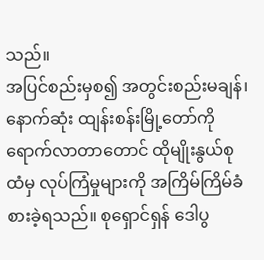သည်။
အပြင်စည်းမှစ၍ အတွင်းစည်းမချန်၊ နောက်ဆုံး ထျန်းစန်းမြို့တော်ကိုရောက်လာတာတောင် ထိုမျိုးနွယ်စုထံမှ လုပ်ကြံမှုများကို အကြိမ်ကြိမ်ခံစားခဲ့ရသည်။ စုရှောင်ရှန် ဒေါပွ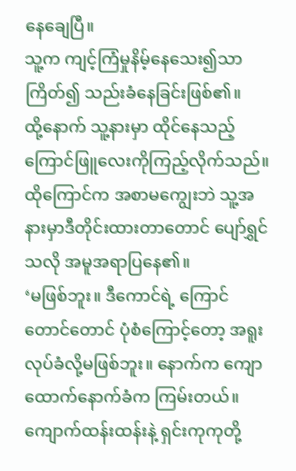နေချေပြီ။
သူ့က ကျင့်ကြံမှုနိမ့်နေသေး၍သာ ကြိတ်၍ သည်းခံနေခြင်းဖြစ်၏။
ထို့နောက် သူ့နားမှာ ထိုင်နေသည့် ကြောင်ဖြူလေးကိုကြည့်လိုက်သည်။ ထိုကြောင်က အစာမကျွေးဘဲ သူ့အနားမှာဒီတိုင်းထားတာတောင် ပျော်ရွှင်သလို အမူအရာပြနေ၏။
‘မဖြစ်ဘူး။ ဒီကောင်ရဲ့ ကြောင်တောင်တောင် ပုံစံကြောင့်တော့ အရူးလုပ်ခံလို့မဖြစ်ဘူး။ နောက်က ကျောထောက်နောက်ခံက ကြမ်းတယ်။ ကျောက်ထန်းထန်းနဲ့ ရှင်းကုကုတို့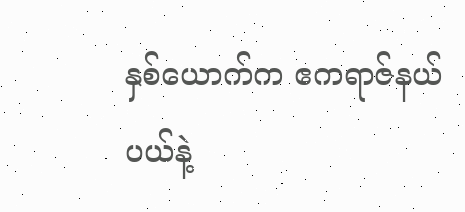နှစ်ယောက်က ဧကရာဇ်နယ်ပယ်နဲ့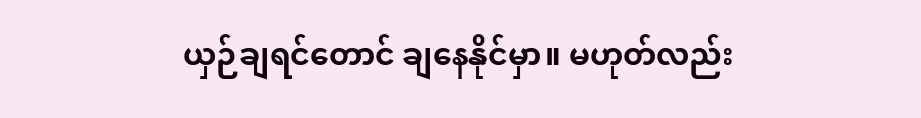ယှဉ်ချရင်တောင် ချနေနိုင်မှာ။ မဟုတ်လည်း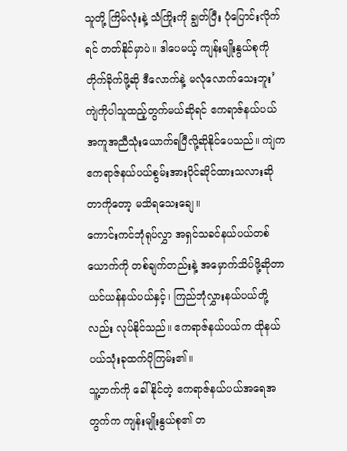သူတို့ ကြိမ်လုံးနဲ့ သံကြိုးကို ချွတ်ပြီး ပုံပြောင်းလိုက်ရင် တတ်နိုင်မှာပဲ။ ဒါပေမယ့် ကျန်းမျိုးနွယ်စုကို တိုက်ခိုက်ဖို့ဆို ဒီလောက်နဲ့ မလုံလောက်သေးဘူး’
ကျဲကိုပါသူထည့်တွက်မယ်ဆိုရင် ဧကရာဇ်နယ်ပယ် အကူအညီသုံးယောက်ရပြီလို့ဆိုနိုင်ပေသည်။ ကျဲက ဧကရာဇ်နယ်ပယ်စွမ်းအားပိုင်ဆိုင်ထားသလားဆိုတာကိုတော့ မသိရသေးချေ။
ကောင်းကင်ဘုံရုပ်လွှာ အရှင်သခင်နယ်ပယ်တစ်ယောက်ကို တစ်ချက်တည်းနဲ့ အမှောက်သိပ်ဖို့ဆိုတာ ယင်ယန်နယ်ပယ်နှင့်၊ ကြည်ဘုံလွှားနယ်ပယ်တို့လည်း လုပ်နိုင်သည်။ ဧကရာဇ်နယ်ပယ်က ထိုနယ်ပယ်သုံးခုထက်ပိုကြမ်း၏။
သူ့ဘက်ကို ခေါ်နိုင်တဲ့ ဧကရာဇ်နယ်ပယ်အရေအတွက်က ကျန်းမျိုးနွယ်စု၏ တ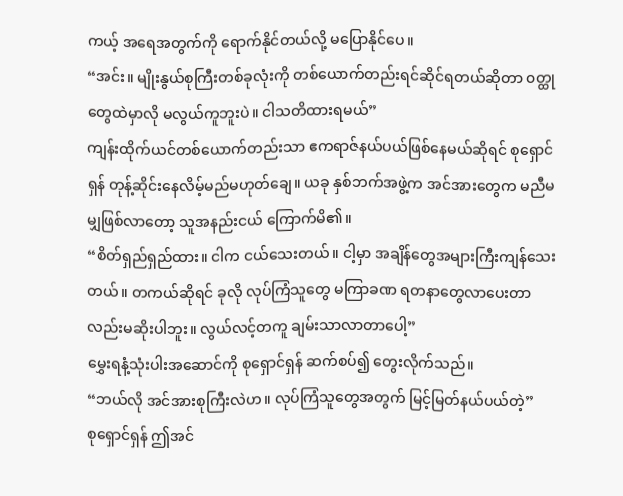ကယ့် အရေအတွက်ကို ရောက်နိုင်တယ်လို့ မပြောနိုင်ပေ။
“အင်း။ မျိုးနွယ်စုကြီးတစ်ခုလုံးကို တစ်ယောက်တည်းရင်ဆိုင်ရတယ်ဆိုတာ ၀တ္ထုတွေထဲမှာလို မလွယ်ကူဘူးပဲ။ ငါသတိထားရမယ်”
ကျန်းထိုက်ယင်တစ်ယောက်တည်းသာ ဧကရာဇ်နယ်ပယ်ဖြစ်နေမယ်ဆိုရင် စုရှောင်ရှန် တုန့်ဆိုင်းနေလိမ့်မည်မဟုတ်ချေ။ ယခု နှစ်ဘက်အဖွဲ့က အင်အားတွေက မညီမမျှဖြစ်လာတော့ သူအနည်းငယ် ကြောက်မိ၏။
“စိတ်ရှည်ရှည်ထား။ ငါက ငယ်သေးတယ်။ ငါ့မှာ အချိန်တွေအများကြီးကျန်သေးတယ်။ တကယ်ဆိုရင် ခုလို လုပ်ကြံသူတွေ မကြာခဏ ရတနာတွေလာပေးတာလည်းမဆိုးပါဘူး။ လွယ်လင့်တကူ ချမ်းသာလာတာပေါ့”
မွှေးရနံ့သုံးပါးအဆောင်ကို စုရှောင်ရှန် ဆက်စပ်၍ တွေးလိုက်သည်။
“ဘယ်လို အင်အားစုကြီးလဲဟ။ လုပ်ကြံသူတွေအတွက် မြင့်မြတ်နယ်ပယ်တဲ့”
စုရှောင်ရှန် ဤအင်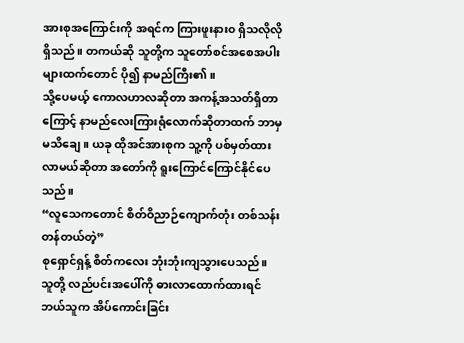အားစုအကြောင်းကို အရင်က ကြားဖူးနား၀ ရှိသလိုလို ရှိသည်။ တကယ်ဆို သူတို့က သူတော်စင်အစေအပါးများထက်တောင် ပို၍ နာမည်ကြီး၏။
သို့ပေမယ့် ကောလဟာလဆိုတာ အကန့်အသတ်ရှိတာကြောင့် နာမည်လေးကြားရုံလောက်ဆိုတာထက် ဘာမှမသိချေ။ ယခု ထိုအင်အားစုက သူ့ကို ပစ်မှတ်ထားလာမယ်ဆိုတာ အတော်ကို ရူးကြောင်ကြောင်နိုင်ပေသည်။
“လူသေကတောင် စိတ်ဝိညာဉ်ကျောက်တုံး တစ်သန်းတန်တယ်တဲ့”
စုရှောင်ရှန့် စိတ်ကလေး ဘုံးဘုံးကျသွားပေသည်။ သူတို့ လည်ပင်းအပေါ်ကို ဓားလာထောက်ထားရင် ဘယ်သူက အိပ်ကောင်းခြင်း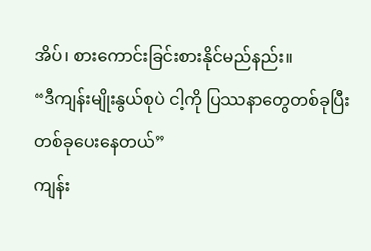အိပ်၊ စားကောင်းခြင်းစားနိုင်မည်နည်း။
“ဒီကျန်းမျိုးနွယ်စုပဲ ငါ့ကို ပြဿနာတွေတစ်ခုပြီးတစ်ခုပေးနေတယ်”
ကျန်း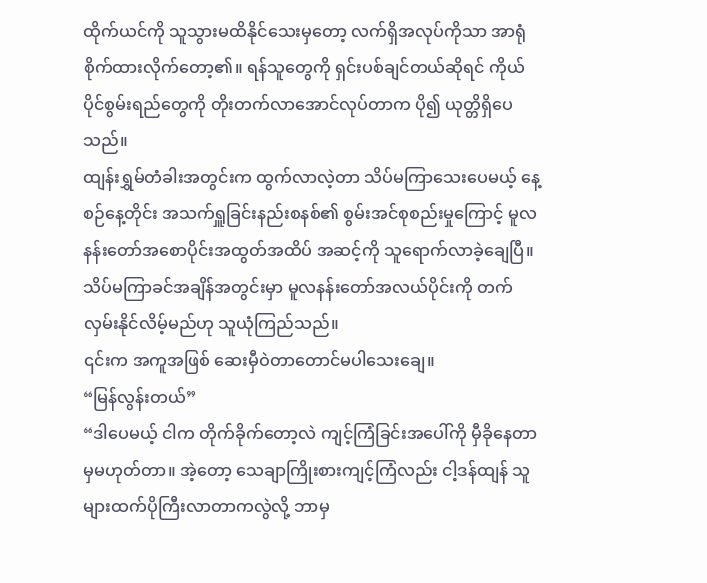ထိုက်ယင်ကို သူသွားမထိနိုင်သေးမှတော့ လက်ရှိအလုပ်ကိုသာ အာရုံစိုက်ထားလိုက်တော့၏။ ရန်သူတွေကို ရှင်းပစ်ချင်တယ်ဆိုရင် ကိုယ်ပိုင်စွမ်းရည်တွေကို တိုးတက်လာအောင်လုပ်တာက ပို၍ ယုတ္တိရှိပေသည်။
ထျန်းရွှမ်တံခါးအတွင်းက ထွက်လာလဲ့တာ သိပ်မကြာသေးပေမယ့် နေ့စဉ်နေ့တိုင်း အသက်ရှူခြင်းနည်းစနစ်၏ စွမ်းအင်စုစည်းမှုကြောင့် မူလနန်းတော်အစောပိုင်းအထွတ်အထိပ် အဆင့်ကို သူရောက်လာခဲ့ချေပြီ။
သိပ်မကြာခင်အချိန်အတွင်းမှာ မူလနန်းတော်အလယ်ပိုင်းကို တက်လှမ်းနိုင်လိမ့်မည်ဟု သူယုံကြည်သည်။
၎င်းက အကူအဖြစ် ဆေးမှီဝဲတာတောင်မပါသေးချေ။
“မြန်လွန်းတယ်”
“ဒါပေမယ့် ငါက တိုက်ခိုက်တော့လဲ ကျင့်ကြံခြင်းအပေါ်ကို မှီခိုနေတာမှမဟုတ်တာ။ အဲ့တော့ သေချာကြိုးစားကျင့်ကြံလည်း ငါ့ဒန်ထျန် သူများထက်ပိုကြီးလာတာကလွဲလို့ ဘာမှ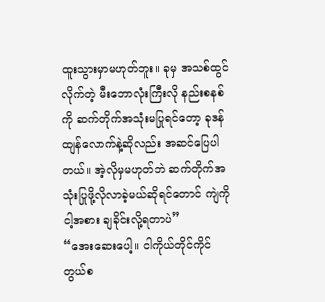ထူးသွားမှာမဟုတ်ဘူး။ ခုမှ အသစ်ထွင်လိုက်တဲ့ မီးဘောလုံးကြီးလို နည်းစနစ်ကို ဆက်တိုက်အသုံးမပြုရင်တော့ ခုဒန်ထျန်လောက်နဲ့ဆိုလည်း အဆင်ပြေပါတယ်။ အဲ့လိုမှမဟုတ်ဘဲ ဆက်တိုက်အသုံးပြုဖို့လိုလာခဲ့မယ်ဆိုရင်တောင် ကျဲကို ငါ့အစား ချခိုင်းလို့ရတာပဲ”
“အေးဆေးပေါ့။ ငါကိုယ်တိုင်ကိုင်တွယ်စ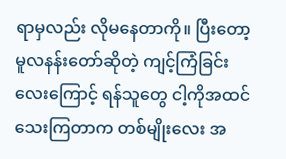ရာမှလည်း လိုမနေတာကို။ ပြီးတော့ မူလနန်းတော်ဆိုတဲ့ ကျင့်ကြံခြင်းလေးကြောင့် ရန်သူတွေ ငါ့ကိုအထင်သေးကြတာက တစ်မျိုးလေး အ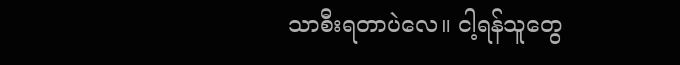သာစီးရတာပဲလေ။ ငါ့ရန်သူတွေ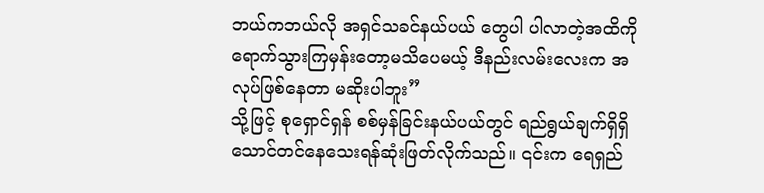ဘယ်ကဘယ်လို အရှင်သခင်နယ်ပယ် တွေပါ ပါလာတဲ့အထိကိုရောက်သွားကြမှန်းတော့မသိပေမယ့် ဒီနည်းလမ်းလေးက အလုပ်ဖြစ်နေတာ မဆိုးပါဘူး”
သို့ဖြင့် စုရှောင်ရှန် စစ်မှန်ခြင်းနယ်ပယ်တွင် ရည်ရွယ်ချက်ရှိရှိ သောင်တင်နေသေးရန်ဆုံးဖြတ်လိုက်သည်။ ၎င်းက ရေရှည်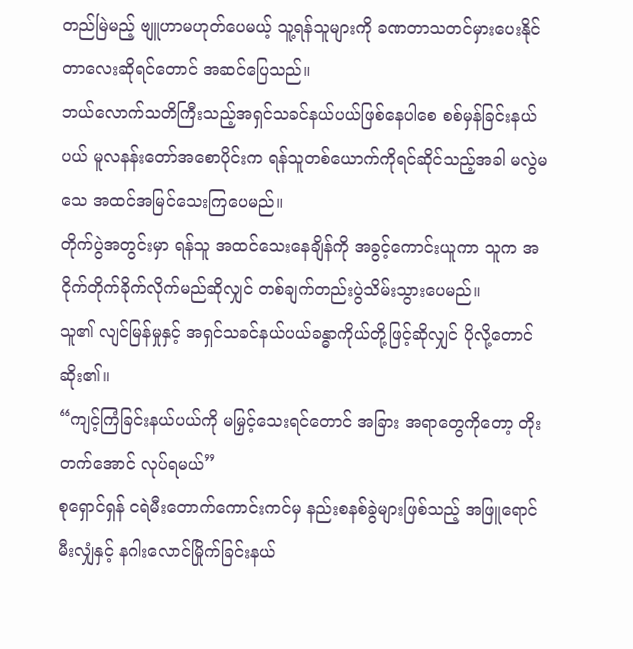တည်မြဲမည့် ဗျူဟာမဟုတ်ပေမယ့် သူ့ရန်သူများကို ခဏတာသတင်မှားပေးနိုင်တာလေးဆိုရင်တောင် အဆင်ပြေသည်။
ဘယ်လောက်သတိကြီးသည့်အရှင်သခင်နယ်ပယ်ဖြစ်နေပါစေ စစ်မှန်ခြင်းနယ်ပယ် မူလနန်းတော်အစောပိုင်းက ရန်သူတစ်ယောက်ကိုရင်ဆိုင်သည့်အခါ မလွဲမသေ အထင်အမြင်သေးကြပေမည်။
တိုက်ပွဲအတွင်းမှာ ရန်သူ အထင်သေးနေချိန်ကို အခွင့်ကောင်းယူကာ သူက အငိုက်တိုက်ခိုက်လိုက်မည်ဆိုလျှင် တစ်ချက်တည်းပွဲသိမ်းသွားပေမည်။
သူ၏ လျင်မြန်မှုနှင့် အရှင်သခင်နယ်ပယ်ခန္ဓာကိုယ်တို့ဖြင့်ဆိုလျှင် ပိုလို့တောင်ဆိုး၏။
“ကျင့်ကြံခြင်းနယ်ပယ်ကို မမြှင့်သေးရင်တောင် အခြား အရာတွေကိုတော့ တိုးတက်အောင် လုပ်ရမယ်”
စုရှောင်ရှန် ငရဲမီးတောက်ကောင်းကင်မှ နည်းစနစ်ခွဲများဖြစ်သည့် အဖြူရောင်မီးလျှံနှင့် နဂါးလောင်မြိုက်ခြင်းနယ်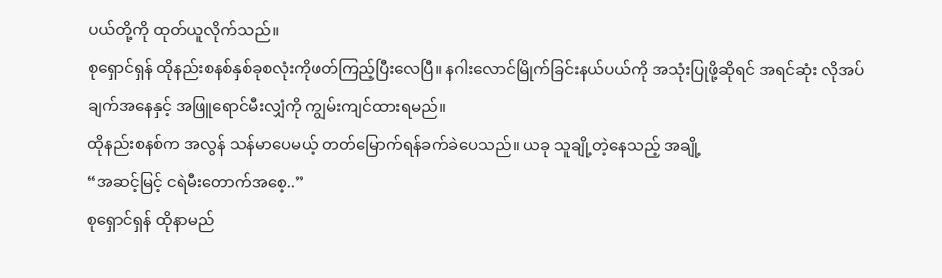ပယ်တို့ကို ထုတ်ယူလိုက်သည်။
စုရှောင်ရှန် ထိုနည်းစနစ်နှစ်ခုစလုံးကိုဖတ်ကြည့်ပြီးလေပြီ။ နဂါးလောင်မြိုက်ခြင်းနယ်ပယ်ကို အသုံးပြုဖို့ဆိုရင် အရင်ဆုံး လိုအပ်ချက်အနေနှင့် အဖြူရောင်မီးလျှံကို ကျွမ်းကျင်ထားရမည်။
ထိုနည်းစနစ်က အလွန် သန်မာပေမယ့် တတ်မြောက်ရန်ခက်ခဲပေသည်။ ယခု သူချို့တဲ့နေသည့် အချို့
“အဆင့်မြင့် ငရဲမီးတောက်အစေ့..”
စုရှောင်ရှန် ထိုနာမည်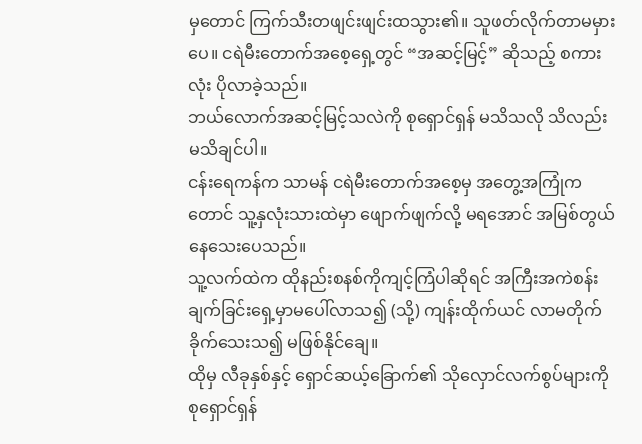မှတောင် ကြက်သီးတဖျင်းဖျင်းထသွား၏။ သူဖတ်လိုက်တာမမှားပေ။ ငရဲမီးတောက်အစေ့ရှေ့တွင် “အဆင့်မြင့်” ဆိုသည့် စကားလုံး ပိုလာခဲ့သည်။
ဘယ်လောက်အဆင့်မြင့်သလဲကို စုရှောင်ရှန် မသိသလို သိလည်းမသိချင်ပါ။
ငန်းရေကန်က သာမန် ငရဲမီးတောက်အစေ့မှ အတွေ့အကြုံကတောင် သူ့နှလုံးသားထဲမှာ ဖျောက်ဖျက်လို့ မရအောင် အမြစ်တွယ်နေသေးပေသည်။
သူ့လက်ထဲက ထိုနည်းစနစ်ကိုကျင့်ကြံပါဆိုရင် အကြီးအကဲစန်း ချက်ခြင်းရှေ့မှာမပေါ်လာသ၍ (သို့) ကျန်းထိုက်ယင် လာမတိုက်ခိုက်သေးသ၍ မဖြစ်နိုင်ချေ။
ထိုမှ လီခုနှစ်နှင့် ရှောင်ဆယ့်ခြောက်၏ သိုလှောင်လက်စွပ်များကို စုရှောင်ရှန်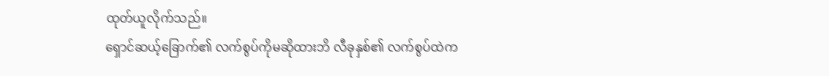ထုတ်ယူလိုက်သည်။
ရှောင်ဆယ့်ခြောက်၏ လက်စွပ်ကိုမဆိုထားဘိ လီခုနှစ်၏ လက်စွပ်ထဲက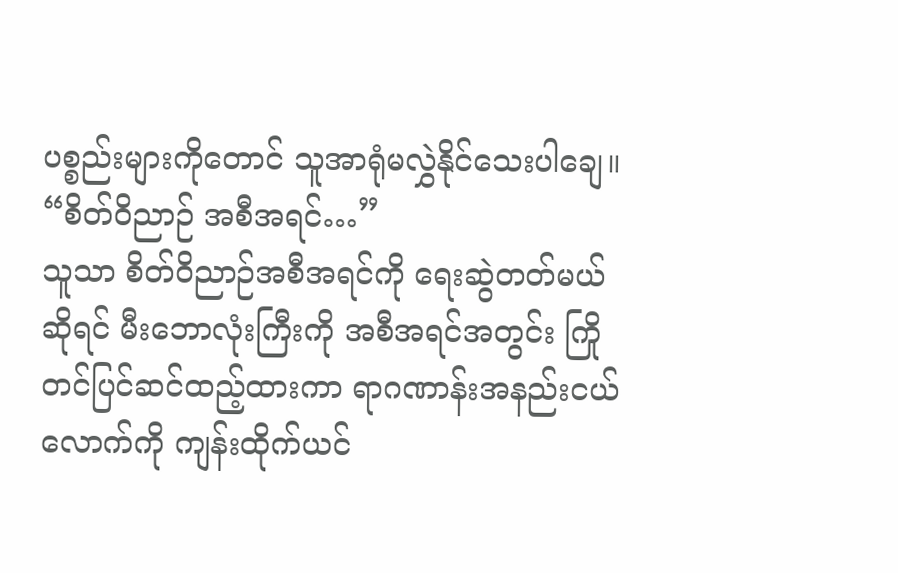ပစ္စည်းများကိုတောင် သူအာရုံမလွှဲနိုင်သေးပါချေ။
“စိတ်ဝိညာဉ် အစီအရင်…”
သူသာ စိတ်ဝိညာဉ်အစီအရင်ကို ရေးဆွဲတတ်မယ်ဆိုရင် မီးဘောလုံးကြီးကို အစီအရင်အတွင်း ကြိုတင်ပြင်ဆင်ထည့်ထားကာ ရာဂဏာန်းအနည်းငယ်လောက်ကို ကျန်းထိုက်ယင်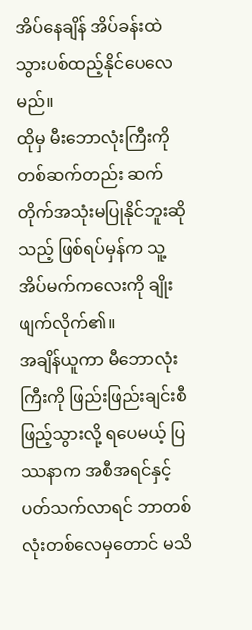အိပ်နေချိန် အိပ်ခန်းထဲသွားပစ်ထည့်နိုင်ပေလေမည်။
ထိုမှ မီးဘောလုံးကြီးကို တစ်ဆက်တည်း ဆက်တိုက်အသုံးမပြုနိုင်ဘူးဆိုသည့် ဖြစ်ရပ်မှန်က သူ့အိပ်မက်ကလေးကို ချိုးဖျက်လိုက်၏။
အချိန်ယူကာ မီဘောလုံးကြီးကို ဖြည်းဖြည်းချင်းစီ ဖြည့်သွားလို့ ရပေမယ့် ပြဿနာက အစီအရင်နှင့်ပတ်သက်လာရင် ဘာတစ်လုံးတစ်လေမှတောင် မသိ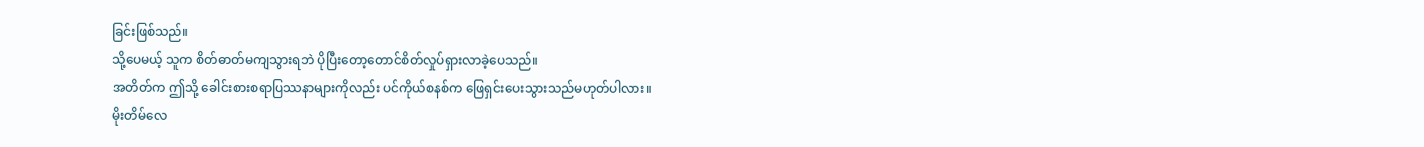ခြင်းဖြစ်သည်။
သို့ပေမယ့် သူက စိတ်ဓာတ်မကျသွားရဘဲ ပိုပြီးတော့တောင်စိတ်လှုပ်ရှားလာခဲ့ပေသည်။
အတိတ်က ဤသို့ ခေါင်းစားစရာပြဿနာများကိုလည်း ပင်ကိုယ်စနစ်က ဖြေရှင်းပေးသွားသည်မဟုတ်ပါလား။
မိုးတိမ်လေ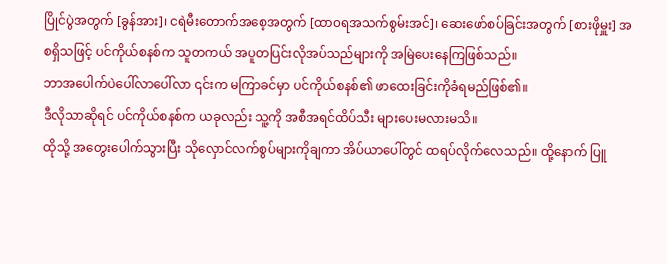ပြိုင်ပွဲအတွက် [ခွန်အား]၊ ငရဲမီးတောက်အစေ့အတွက် [ထာ၀ရအသက်စွမ်းအင်]၊ ဆေးဖော်စပ်ခြင်းအတွက် [စားဖိုမှူး] အစရှိသဖြင့် ပင်ကိုယ်စနစ်က သူတကယ် အပူတပြင်းလိုအပ်သည်များကို အမြဲပေးနေကြဖြစ်သည်။
ဘာအပေါက်ပဲပေါ်လာပေါ်လာ ၎င်းက မကြာခင်မှာ ပင်ကိုယ်စနစ်၏ ဖာထေးခြင်းကိုခံရမည်ဖြစ်၏။
ဒီလိုသာဆိုရင် ပင်ကိုယ်စနစ်က ယခုလည်း သူ့ကို အစီအရင်ထိပ်သီး များပေးမလားမသိ။
ထိုသို့ အတွေးပေါက်သွားပြီး သိုလှောင်လက်စွပ်များကိုချကာ အိပ်ယာပေါ်တွင် ထရပ်လိုက်လေသည်။ ထို့နောက် ပြူ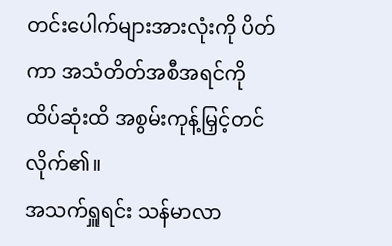တင်းပေါက်များအားလုံးကို ပိတ်ကာ အသံတိတ်အစီအရင်ကို ထိပ်ဆုံးထိ အစွမ်းကုန့်မြှင့်တင်လိုက်၏။
အသက်ရှူရင်း သန်မာလာ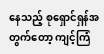နေသည့် စုရှောင်ရှန်အတွက်တော့ ကျင့်ကြံ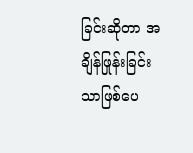ခြင်းဆိုတာ အချိန်ဖြုန်းခြင်းသာဖြစ်ပေ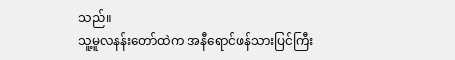သည်။
သူ့မူလနန်းတော်ထဲက အနီရောင်ဖန်သားပြင်ကြီး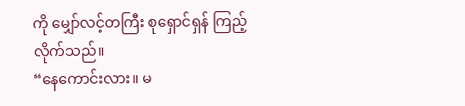ကို မျှော်လင့်တကြီး စုရှောင်ရှန် ကြည့်လိုက်သည်။
“နေကောင်းလား။ မ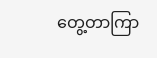တွေ့တာကြာ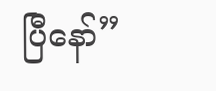ပြီနော်”